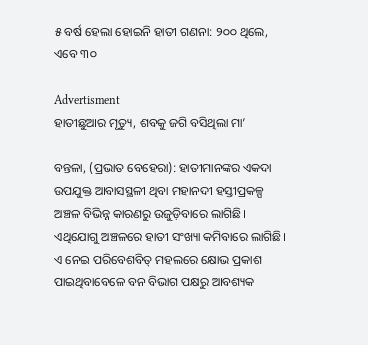୫ ବର୍ଷ ହେଲା ହୋଇନି ହାତୀ ଗଣନା: ୨୦୦ ଥିଲେ, ଏବେ ୩୦

Advertisment
ହାତୀଛୁଆର ମୃତ୍ୟୁ, ଶବକୁ ଜଗି ବସିଥିଲା ମା’

ବନ୍ତଳା, (ପ୍ରଭାତ ବେହେରା): ହାତୀମାନଙ୍କର ଏକଦା ଉପଯୁକ୍ତ ଆବାସସ୍ଥଳୀ ଥିବା ମହାନଦୀ ହସ୍ତୀପ୍ରକଳ୍ପ ଅଞ୍ଚଳ ବିଭିନ୍ନ କାରଣରୁ ଉଜୁଡ଼ିବାରେ ଲାଗିଛି। ଏଥିଯୋଗୁ ଅଞ୍ଚଳରେ ହାତୀ ସଂଖ୍ୟା କମିବାରେ ଲାଗିଛି। ଏ ନେଇ ପରିବେଶବିତ୍‌ ମହଲରେ କ୍ଷୋଭ ପ୍ରକାଶ ପାଇଥିବାବେଳେ ବନ ବିଭାଗ ପକ୍ଷରୁ ଆବଶ୍ୟକ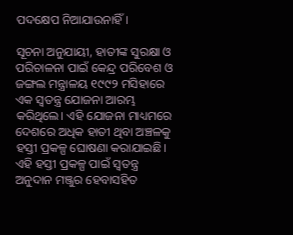ପଦ‌‌‌କ୍ଷେପ ନିଆଯାଉନାହିଁ।

ସୂଚନା ଅନୁଯାୟୀ, ହାତୀଙ୍କ ସୁରକ୍ଷା ଓ ପରିଚାଳନା ପାଇଁ କେନ୍ଦ୍ର ପରିବେଶ ଓ ଜଙ୍ଗଲ ମନ୍ତ୍ରାଳୟ ୧୯୯୨ ମସିହାରେ ଏକ ସ୍ବତନ୍ତ୍ର ଯୋଜନା ଆରମ୍ଭ କରିଥିଲେ। ଏହି ଯୋଜନା ମାଧ୍ୟମରେ ଦେଶରେ ଅଧିକ ହାତୀ ଥିବା ଅଞ୍ଚଳକୁ ହସ୍ତୀ ପ୍ରକଳ୍ପ ଘୋଷଣା କରାଯାଇଛି। ଏହି ହସ୍ତୀ ପ୍ରକଳ୍ପ ପାଇଁ ସ୍ବତନ୍ତ୍ର ଅନୁଦାନ ମଞ୍ଜୁର ହେବାସହିତ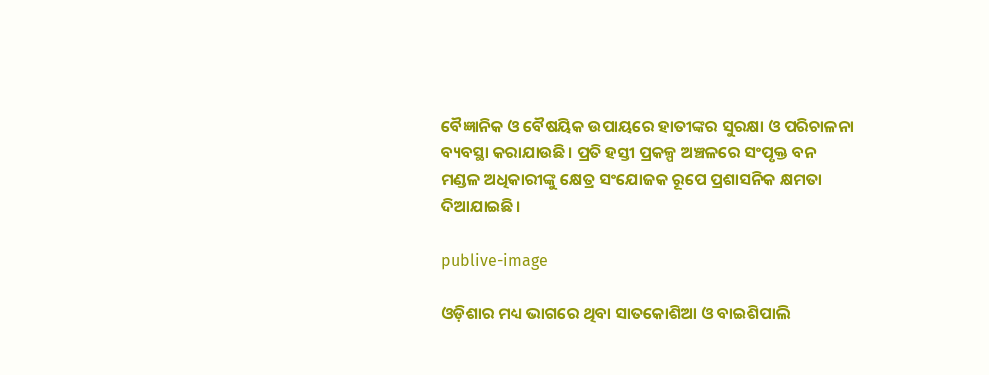ବୈଜ୍ଞାନିକ ଓ ବୈଷୟିକ ଉପାୟରେ ହାତୀଙ୍କର ସୁରକ୍ଷା ଓ ପରିଚାଳନା ବ୍ୟବସ୍ଥା କରାଯାଉଛି। ପ୍ରତି ହସ୍ତୀ ପ୍ରକଳ୍ପ ଅଞ୍ଚଳରେ ସଂପୃକ୍ତ ବନ ମଣ୍ଡଳ ଅଧିକାରୀଙ୍କୁ କ୍ଷେତ୍ର ସଂଯୋଜକ ରୂପେ ପ୍ରଶାସନିକ କ୍ଷମତା ଦିଆଯାଇଛି।

publive-image

ଓଡ଼ିଶାର ମଧ୍ୟ ଭାଗରେ ଥିବା ସାତକୋଶିଆ ଓ ବାଇଶିପାଲି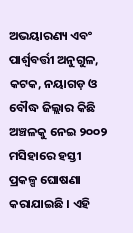ଅଭୟାରଣ୍ୟ ଏବଂ ପାର୍ଶ୍ବବର୍ତ୍ତୀ ଅନୁଗୁଳ, କଟକ, ନୟାଗଡ଼ ଓ ବୌଦ୍ଧ ଜିଲ୍ଲାର କିଛି ଅଞ୍ଚଳକୁ ନେଇ ୨୦୦୨ ମସିହାରେ ହସ୍ତୀ ପ୍ରକଳ୍ପ ଘୋଷଣା କରାଯାଇଛି । ଏହି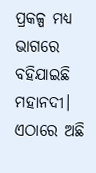ପ୍ରକଳ୍ପ ମଧ୍ୟ ଭାଗରେ ବହିଯାଇଛି ମହାନଦୀ। ଏଠାରେ ଅଛି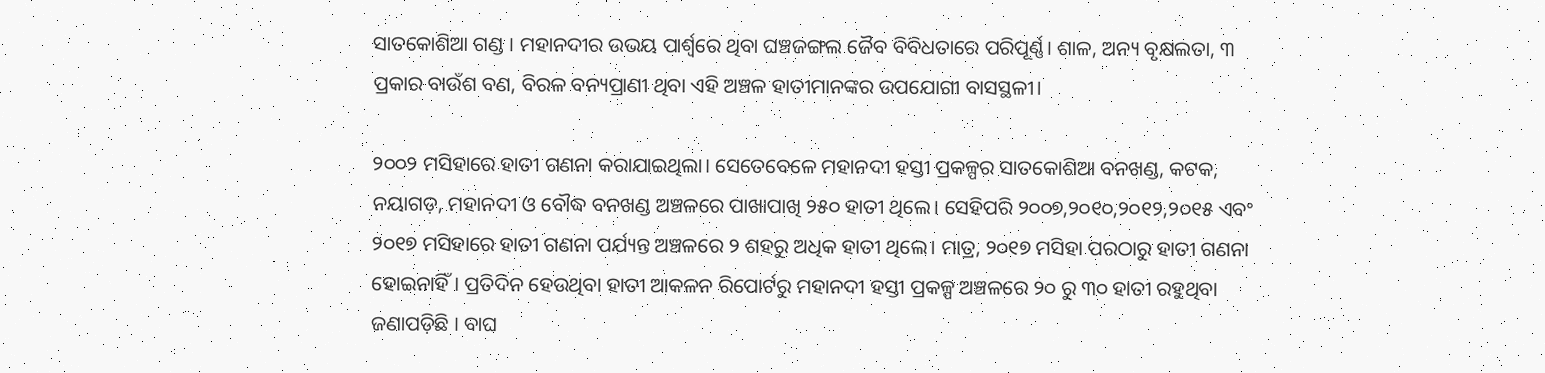ସାତକୋଶିଆ ଗଣ୍ଡ । ମହାନଦୀର ଉଭୟ ପାର୍ଶ୍ବରେ ଥିବା ଘଞ୍ଚଜଙ୍ଗଲ ଜୈବ ବିବିଧତାରେ ପରିପୂର୍ଣ୍ଣ। ଶାଳ, ଅନ୍ୟ ବୃକ୍ଷଲତା, ୩ ପ୍ରକାର ବାଉଁଶ ବଣ, ବିରଳ ବନ୍ୟପ୍ରାଣୀ ଥିବା ଏହି ଅଞ୍ଚଳ ହାତୀମାନଙ୍କର ଉପଯୋଗୀ ବାସସ୍ଥଳୀ।

୨୦୦୨ ମସିହାରେ ହାତୀ ଗଣନା କରାଯାଇଥିଲା। ସେତେବେଳେ ମହାନଦୀ ହସ୍ତୀ ପ୍ରକଳ୍ପର ସାତକୋଶିଆ ବନଖଣ୍ଡ, କଟକ, ନୟାଗଡ଼, ମହାନଦୀ ଓ ବୌଦ୍ଧ ବନଖଣ୍ଡ ଅଞ୍ଚଳରେ ପାଖାପାଖି ୨୫୦ ହାତୀ ଥିଲେ। ସେହିପରି ୨୦୦୭,୨୦୧୦,୨୦୧୨,୨୦୧୫ ଏବଂ ୨୦୧୭ ମସିହାରେ ହାତୀ ଗଣନା ପର୍ଯ୍ୟନ୍ତ ଅଞ୍ଚଳରେ ୨ ଶହରୁ ଅଧିକ ହାତୀ ଥିଲେ। ମାତ୍ର, ୨୦୧୭ ମସିହା ପରଠାରୁ ହାତୀ ଗଣନା ହୋଇନାହିଁ। ପ୍ରତିଦିନ ହେଉଥିବା ହାତୀ ଆକଳନ ରିପୋର୍ଟରୁ ମହାନଦୀ ହସ୍ତୀ ପ୍ରକଳ୍ପ ଅଞ୍ଚଳରେ ୨୦ ରୁ ୩୦ ହାତୀ ରହୁଥିବା ଜଣାପଡ଼ିଛି । ବାଘ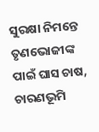ସୁରକ୍ଷା ନିମନ୍ତେ ତୃଣଭୋଜୀଙ୍କ ପାଇଁ ଘାସ ଚାଷ, ଚାରଣଭୂମି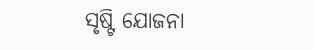ସୃଷ୍ଟି ଯୋଜନା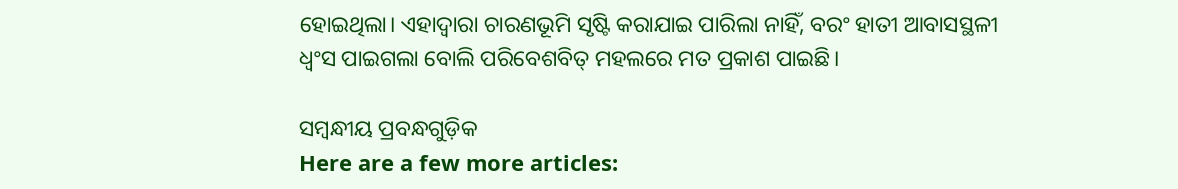ହୋଇଥିଲା। ଏହାଦ୍ବାରା ଚାରଣଭୂମି ସୃଷ୍ଟି କରାଯାଇ ପାରିଲା ନାହିଁ, ବରଂ ହାତୀ ଆବାସସ୍ଥଳୀ ଧ୍ବଂସ ପାଇଗଲା ବୋଲି ପରିବେଶବିତ୍‌ ମହଲରେ ମତ ପ୍ରକାଶ ପାଇଛି।

ସମ୍ବନ୍ଧୀୟ ପ୍ରବନ୍ଧଗୁଡ଼ିକ
Here are a few more articles: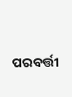ପରବର୍ତ୍ତୀ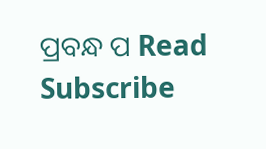ପ୍ରବନ୍ଧ ପ Read
Subscribe